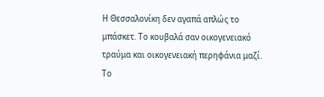Η Θεσσαλονίκη δεν αγαπά απλώς το μπάσκετ. Το κουβαλά σαν οικογενειακό τραύμα και οικογενειακή περηφάνια μαζί. Το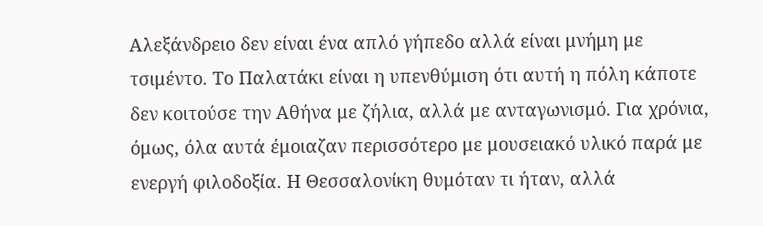Αλεξάνδρειο δεν είναι ένα απλό γήπεδο αλλά είναι μνήμη με τσιμέντο. Το Παλατάκι είναι η υπενθύμιση ότι αυτή η πόλη κάποτε δεν κοιτούσε την Αθήνα με ζήλια, αλλά με ανταγωνισμό. Για χρόνια, όμως, όλα αυτά έμοιαζαν περισσότερο με μουσειακό υλικό παρά με ενεργή φιλοδοξία. Η Θεσσαλονίκη θυμόταν τι ήταν, αλλά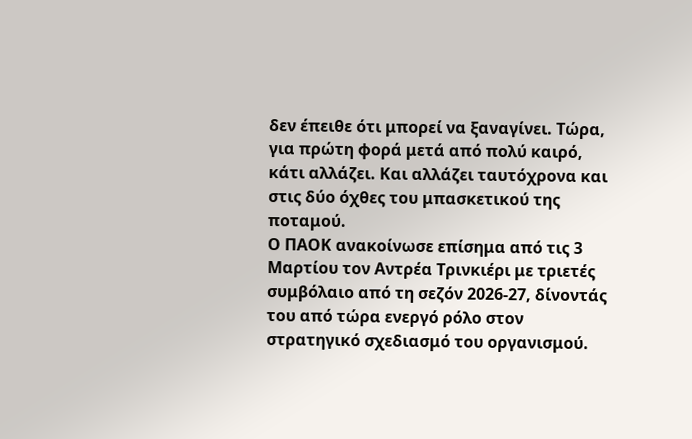δεν έπειθε ότι μπορεί να ξαναγίνει. Τώρα, για πρώτη φορά μετά από πολύ καιρό, κάτι αλλάζει. Και αλλάζει ταυτόχρονα και στις δύο όχθες του μπασκετικού της ποταμού.
Ο ΠΑΟΚ ανακοίνωσε επίσημα από τις 3 Μαρτίου τον Αντρέα Τρινκιέρι με τριετές συμβόλαιο από τη σεζόν 2026-27, δίνοντάς του από τώρα ενεργό ρόλο στον στρατηγικό σχεδιασμό του οργανισμού.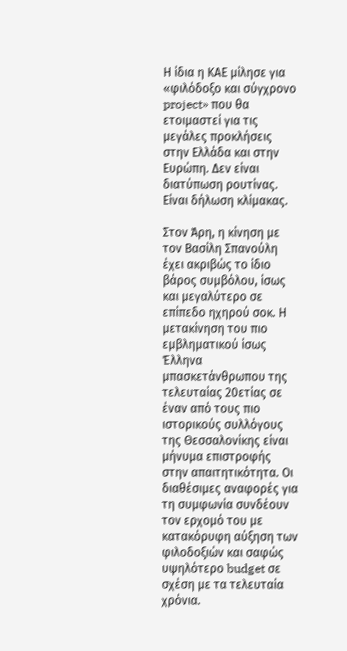Η ίδια η ΚΑΕ μίλησε για «φιλόδοξο και σύγχρονο project» που θα ετοιμαστεί για τις μεγάλες προκλήσεις στην Ελλάδα και στην Ευρώπη. Δεν είναι διατύπωση ρουτίνας. Είναι δήλωση κλίμακας.

Στον Άρη, η κίνηση με τον Βασίλη Σπανούλη έχει ακριβώς το ίδιο βάρος συμβόλου, ίσως και μεγαλύτερο σε επίπεδο ηχηρού σοκ. Η μετακίνηση του πιο εμβληματικού ίσως Έλληνα μπασκετάνθρωπου της τελευταίας 20ετίας σε έναν από τους πιο ιστορικούς συλλόγους της Θεσσαλονίκης είναι μήνυμα επιστροφής στην απαιτητικότητα. Οι διαθέσιμες αναφορές για τη συμφωνία συνδέουν τον ερχομό του με κατακόρυφη αύξηση των φιλοδοξιών και σαφώς υψηλότερο budget σε σχέση με τα τελευταία χρόνια.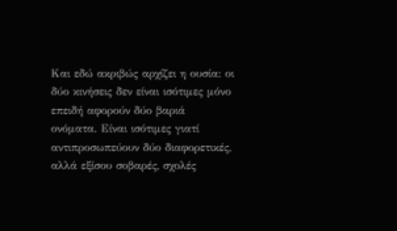Και εδώ ακριβώς αρχίζει η ουσία: οι δύο κινήσεις δεν είναι ισότιμες μόνο επειδή αφορούν δύο βαριά ονόματα. Είναι ισότιμες γιατί αντιπροσωπεύουν δύο διαφορετικές, αλλά εξίσου σοβαρές, σχολές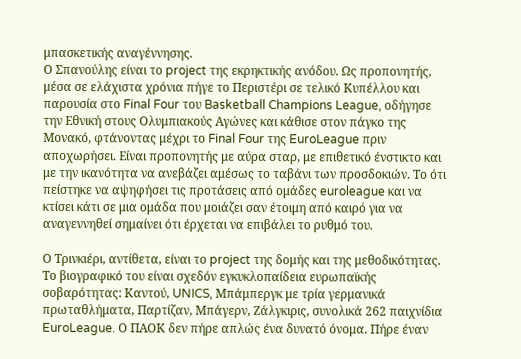μπασκετικής αναγέννησης.
Ο Σπανούλης είναι το project της εκρηκτικής ανόδου. Ως προπονητής, μέσα σε ελάχιστα χρόνια πήγε το Περιστέρι σε τελικό Κυπέλλου και παρουσία στο Final Four του Basketball Champions League, οδήγησε την Εθνική στους Ολυμπιακούς Αγώνες και κάθισε στον πάγκο της Μονακό, φτάνοντας μέχρι το Final Four της EuroLeague πριν αποχωρήσει. Είναι προπονητής με αύρα σταρ, με επιθετικό ένστικτο και με την ικανότητα να ανεβάζει αμέσως το ταβάνι των προσδοκιών. Το ότι πείστηκε να αψηφήσει τις προτάσεις από ομάδες euroleague και να κτίσει κάτι σε μια ομάδα που μοιάζει σαν έτοιμη από καιρό για να αναγεννηθεί σημαίνει ότι έρχεται να επιβάλει το ρυθμό του.

Ο Τρινκιέρι, αντίθετα, είναι το project της δομής και της μεθοδικότητας. Το βιογραφικό του είναι σχεδόν εγκυκλοπαίδεια ευρωπαϊκής σοβαρότητας: Καντού, UNICS, Μπάμπεργκ με τρία γερμανικά πρωταθλήματα, Παρτίζαν, Μπάγερν, Ζάλγκιρις, συνολικά 262 παιχνίδια EuroLeague. Ο ΠΑΟΚ δεν πήρε απλώς ένα δυνατό όνομα. Πήρε έναν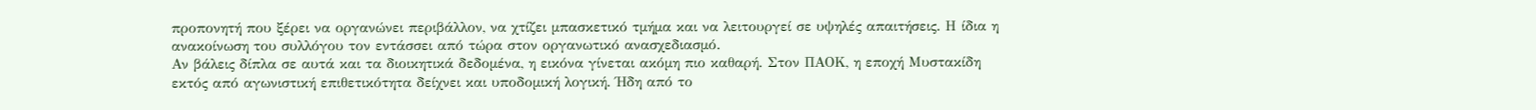προπονητή που ξέρει να οργανώνει περιβάλλον, να χτίζει μπασκετικό τμήμα και να λειτουργεί σε υψηλές απαιτήσεις. Η ίδια η ανακοίνωση του συλλόγου τον εντάσσει από τώρα στον οργανωτικό ανασχεδιασμό.
Αν βάλεις δίπλα σε αυτά και τα διοικητικά δεδομένα, η εικόνα γίνεται ακόμη πιο καθαρή. Στον ΠΑΟΚ, η εποχή Μυστακίδη εκτός από αγωνιστική επιθετικότητα δείχνει και υποδομική λογική. Ήδη από το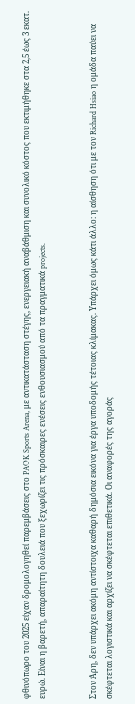φθινόπωρο του 2025 είχαν δρομολογηθεί παρεμβάσεις στο PAOK Sports Arena, με αντικατάσταση στέγης, ενεργειακή αναβάθμιση και συνολικό κόστος που εκτιμήθηκε στα 2,5 έως 3 εκατ. ευρώ. Είναι η βαρετή, απαραίτητη δουλειά που ξεχωρίζει τις πρόσκαιρες ενέσεις ενθουσιασμού από τα πραγματικά projects.


Στον Άρη, δεν υπάρχει ακόμη αντίστοιχα καθαρή δημόσια εικόνα για έργα υποδομής τέτοιας κλίμακας. Υπάρχει όμως κάτι άλλο: η αίσθηση ότι με τον Richard Hsiao η ομάδα παύει να σκέφτεται λογιστικά και αρχίζει να σκέφτεται επιθετικά. Οι αναφορές της αγοράς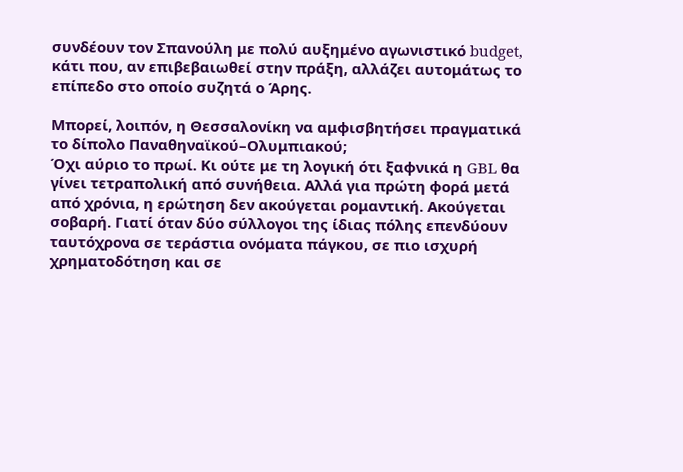συνδέουν τον Σπανούλη με πολύ αυξημένο αγωνιστικό budget, κάτι που, αν επιβεβαιωθεί στην πράξη, αλλάζει αυτομάτως το επίπεδο στο οποίο συζητά ο Άρης.

Μπορεί, λοιπόν, η Θεσσαλονίκη να αμφισβητήσει πραγματικά το δίπολο Παναθηναϊκού–Ολυμπιακού;
Όχι αύριο το πρωί. Κι ούτε με τη λογική ότι ξαφνικά η GBL θα γίνει τετραπολική από συνήθεια. Αλλά για πρώτη φορά μετά από χρόνια, η ερώτηση δεν ακούγεται ρομαντική. Ακούγεται σοβαρή. Γιατί όταν δύο σύλλογοι της ίδιας πόλης επενδύουν ταυτόχρονα σε τεράστια ονόματα πάγκου, σε πιο ισχυρή χρηματοδότηση και σε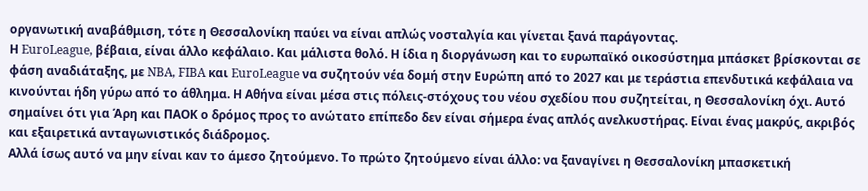οργανωτική αναβάθμιση, τότε η Θεσσαλονίκη παύει να είναι απλώς νοσταλγία και γίνεται ξανά παράγοντας.
Η EuroLeague, βέβαια, είναι άλλο κεφάλαιο. Και μάλιστα θολό. Η ίδια η διοργάνωση και το ευρωπαϊκό οικοσύστημα μπάσκετ βρίσκονται σε φάση αναδιάταξης, με NBA, FIBA και EuroLeague να συζητούν νέα δομή στην Ευρώπη από το 2027 και με τεράστια επενδυτικά κεφάλαια να κινούνται ήδη γύρω από το άθλημα. Η Αθήνα είναι μέσα στις πόλεις-στόχους του νέου σχεδίου που συζητείται, η Θεσσαλονίκη όχι. Αυτό σημαίνει ότι για Άρη και ΠΑΟΚ ο δρόμος προς το ανώτατο επίπεδο δεν είναι σήμερα ένας απλός ανελκυστήρας. Είναι ένας μακρύς, ακριβός και εξαιρετικά ανταγωνιστικός διάδρομος.
Αλλά ίσως αυτό να μην είναι καν το άμεσο ζητούμενο. Το πρώτο ζητούμενο είναι άλλο: να ξαναγίνει η Θεσσαλονίκη μπασκετική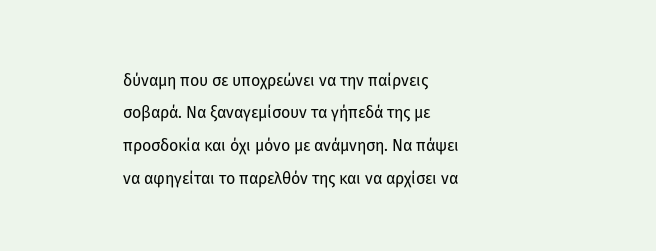δύναμη που σε υποχρεώνει να την παίρνεις σοβαρά. Να ξαναγεμίσουν τα γήπεδά της με προσδοκία και όχι μόνο με ανάμνηση. Να πάψει να αφηγείται το παρελθόν της και να αρχίσει να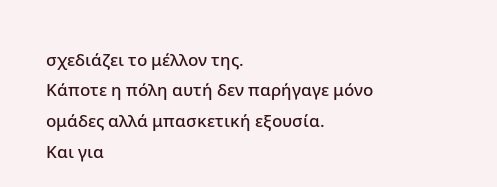σχεδιάζει το μέλλον της.
Κάποτε η πόλη αυτή δεν παρήγαγε μόνο ομάδες αλλά μπασκετική εξουσία.
Και για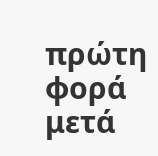πρώτη φορά μετά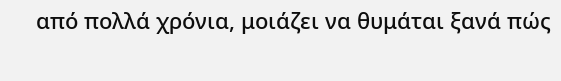από πολλά χρόνια, μοιάζει να θυμάται ξανά πώς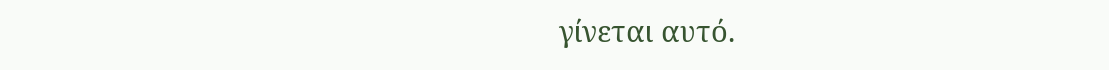γίνεται αυτό.